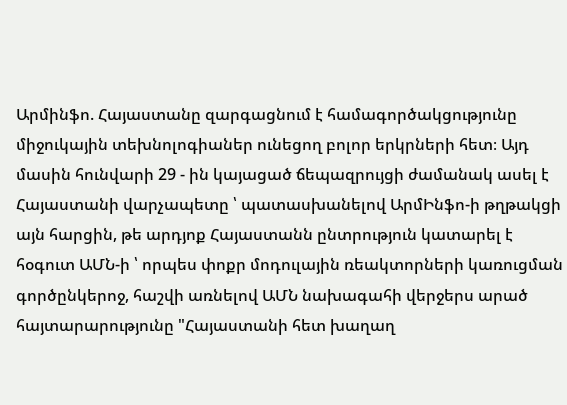Արմինֆո. Հայաստանը զարգացնում է համագործակցությունը միջուկային տեխնոլոգիաներ ունեցող բոլոր երկրների հետ։ Այդ մասին հունվարի 29 - ին կայացած ճեպազրույցի ժամանակ ասել է Հայաստանի վարչապետը ՝ պատասխանելով ԱրմԻնֆո-ի թղթակցի այն հարցին, թե արդյոք Հայաստանն ընտրություն կատարել է հօգուտ ԱՄՆ-ի ՝ որպես փոքր մոդուլային ռեակտորների կառուցման գործընկերոջ, հաշվի առնելով ԱՄՆ նախագահի վերջերս արած հայտարարությունը "Հայաստանի հետ խաղաղ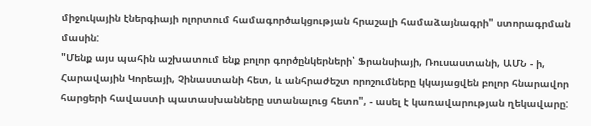միջուկային էներգիայի ոլորտում համագործակցության հրաշալի համաձայնագրի" ստորագրման մասին:
"Մենք այս պահին աշխատում ենք բոլոր գործընկերների՝ Ֆրանսիայի, Ռուսաստանի, ԱՄՆ - ի, Հարավային Կորեայի, Չինաստանի հետ, և անհրաժեշտ որոշումները կկայացվեն բոլոր հնարավոր հարցերի հավաստի պատասխանները ստանալուց հետո", - ասել է կառավարության ղեկավարը: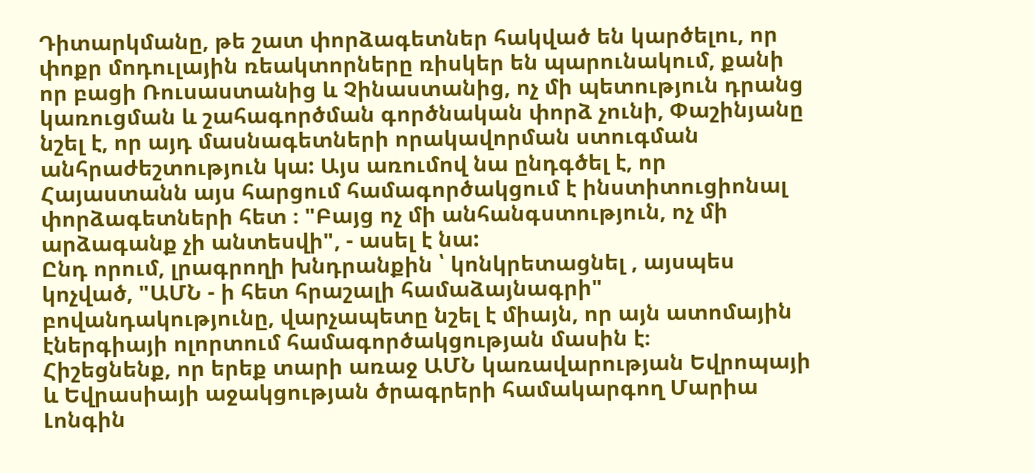Դիտարկմանը, թե շատ փորձագետներ հակված են կարծելու, որ փոքր մոդուլային ռեակտորները ռիսկեր են պարունակում, քանի որ բացի Ռուսաստանից և Չինաստանից, ոչ մի պետություն դրանց կառուցման և շահագործման գործնական փորձ չունի, Փաշինյանը նշել է, որ այդ մասնագետների որակավորման ստուգման անհրաժեշտություն կա: Այս առումով նա ընդգծել է, որ Հայաստանն այս հարցում համագործակցում է ինստիտուցիոնալ փորձագետների հետ ։ "Բայց ոչ մի անհանգստություն, ոչ մի արձագանք չի անտեսվի", - ասել է նա:
Ընդ որում, լրագրողի խնդրանքին ՝ կոնկրետացնել , այսպես կոչված, "ԱՄՆ - ի հետ հրաշալի համաձայնագրի" բովանդակությունը, վարչապետը նշել է միայն, որ այն ատոմային էներգիայի ոլորտում համագործակցության մասին է։
Հիշեցնենք, որ երեք տարի առաջ ԱՄՆ կառավարության Եվրոպայի և Եվրասիայի աջակցության ծրագրերի համակարգող Մարիա Լոնգին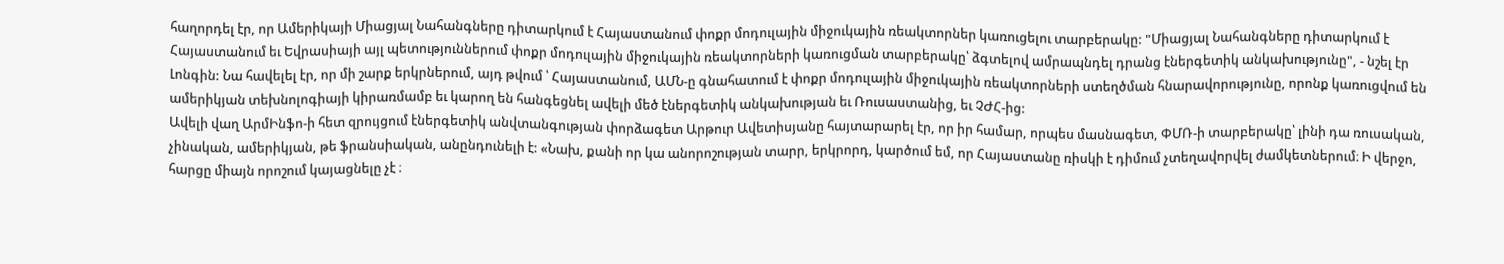հաղորդել էր, որ Ամերիկայի Միացյալ Նահանգները դիտարկում է Հայաստանում փոքր մոդուլային միջուկային ռեակտորներ կառուցելու տարբերակը: "Միացյալ Նահանգները դիտարկում է Հայաստանում եւ Եվրասիայի այլ պետություններում փոքր մոդուլային միջուկային ռեակտորների կառուցման տարբերակը՝ ձգտելով ամրապնդել դրանց էներգետիկ անկախությունը", - նշել էր Լոնգին: Նա հավելել էր, որ մի շարք երկրներում, այդ թվում ՝ Հայաստանում, ԱՄՆ-ը գնահատում է փոքր մոդուլային միջուկային ռեակտորների ստեղծման հնարավորությունը, որոնք կառուցվում են ամերիկյան տեխնոլոգիայի կիրառմամբ եւ կարող են հանգեցնել ավելի մեծ էներգետիկ անկախության եւ Ռուսաստանից, եւ ՉԺՀ-ից:
Ավելի վաղ ԱրմԻնֆո-ի հետ զրույցում էներգետիկ անվտանգության փորձագետ Արթուր Ավետիսյանը հայտարարել էր, որ իր համար, որպես մասնագետ, ՓՄՌ-ի տարբերակը՝ լինի դա ռուսական, չինական, ամերիկյան, թե ֆրանսիական, անընդունելի է: «Նախ, քանի որ կա անորոշության տարր, երկրորդ, կարծում եմ, որ Հայաստանը ռիսկի է դիմում չտեղավորվել ժամկետներում։ Ի վերջո, հարցը միայն որոշում կայացնելը չէ ։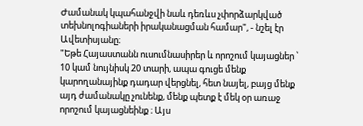Ժամանակ կպահանջվի նաև դեռևս չփորձարկված տեխնոլոգիաների իրականացման համար", - նշել էր Ավետիսյանը։
"Եթե Հայաստանն ուսումնասիրեր և որոշում կայացներ ՝ 10 կամ նույնիսկ 20 տարի, ապա գուցե մենք կարողանայինք դադար վերցնել, հետ նայել, բայց մենք այդ ժամանակը չունենք, մենք պետք է մեկ օր առաջ որոշում կայացնեինք ։ Այս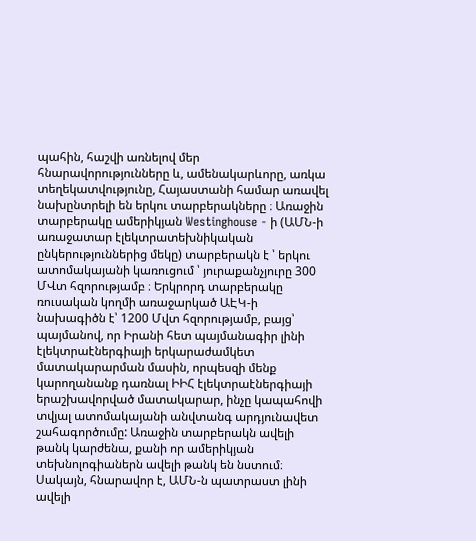պահին, հաշվի առնելով մեր հնարավորությունները և, ամենակարևորը, առկա տեղեկատվությունը, Հայաստանի համար առավել նախընտրելի են երկու տարբերակները ։ Առաջին տարբերակը ամերիկյան Westinghouse - ի (ԱՄՆ-ի առաջատար էլեկտրատեխնիկական ընկերություններից մեկը) տարբերակն է ՝ երկու ատոմակայանի կառուցում ՝ յուրաքանչյուրը 300 ՄՎտ հզորությամբ ։ Երկրորդ տարբերակը ռուսական կողմի առաջարկած ԱԷԿ-ի նախագիծն է՝ 1200 Մվտ հզորությամբ, բայց՝ պայմանով, որ Իրանի հետ պայմանագիր լինի էլեկտրաէներգիայի երկարաժամկետ մատակարարման մասին, որպեսզի մենք կարողանանք դառնալ ԻԻՀ էլեկտրաէներգիայի երաշխավորված մատակարար, ինչը կապահովի տվյալ ատոմակայանի անվտանգ արդյունավետ շահագործումը: Առաջին տարբերակն ավելի թանկ կարժենա, քանի որ ամերիկյան տեխնոլոգիաներն ավելի թանկ են նստում։ Սակայն, հնարավոր է, ԱՄՆ-ն պատրաստ լինի ավելի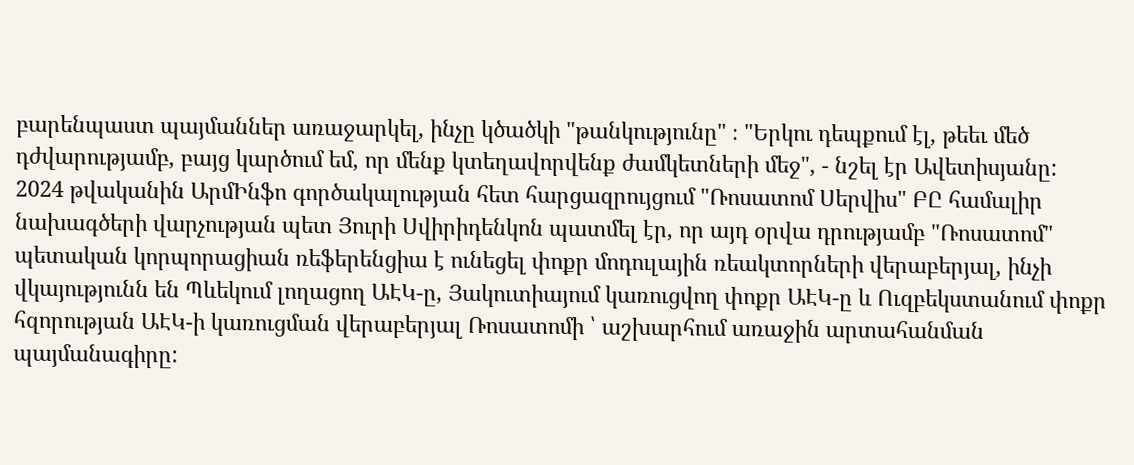բարենպաստ պայմաններ առաջարկել, ինչը կծածկի "թանկությունը" ։ "Երկու դեպքում էլ, թեեւ մեծ դժվարությամբ, բայց կարծում եմ, որ մենք կտեղավորվենք ժամկետների մեջ", - նշել էր Ավետիսյանը:
2024 թվականին ԱրմԻնֆո գործակալության հետ հարցազրույցում "Ռոսատոմ Սերվիս" ԲԸ համալիր նախագծերի վարչության պետ Յուրի Սվիրիդենկոն պատմել էր, որ այդ օրվա դրությամբ "Ռոսատոմ" պետական կորպորացիան ռեֆերենցիա է ունեցել փոքր մոդուլային ռեակտորների վերաբերյալ, ինչի վկայությունն են Պևեկում լողացող ԱԷԿ-ը, Յակուտիայում կառուցվող փոքր ԱԷԿ-ը և Ուզբեկստանում փոքր հզորության ԱԷԿ-ի կառուցման վերաբերյալ Ռոսատոմի ՝ աշխարհում առաջին արտահանման պայմանագիրը: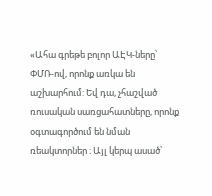«Ահա գրեթե բոլոր ԱԷԿ-ները՝ ՓՄՌ-ով, որոնք առկա են աշխարհում: Եվ դա, չհաշված ռուսական սառցահատները, որոնք օգտագործում են նման ռեակտորներ ։ Այլ կերպ ասած՝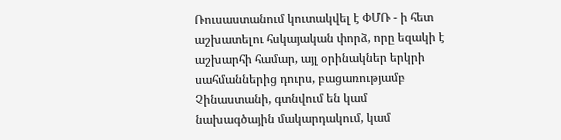Ռուսաստանում կուտակվել է ՓՄՌ - ի հետ աշխատելու հսկայական փորձ, որը եզակի է աշխարհի համար, այլ օրինակներ երկրի սահմաններից դուրս, բացառությամբ Չինաստանի, գտնվում են կամ նախագծային մակարդակում, կամ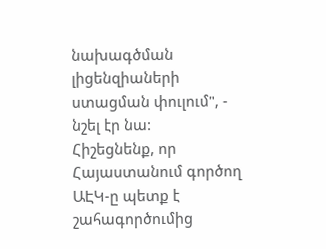նախագծման լիցենզիաների ստացման փուլում", - նշել էր նա:
Հիշեցնենք, որ Հայաստանում գործող ԱԷԿ-ը պետք է շահագործումից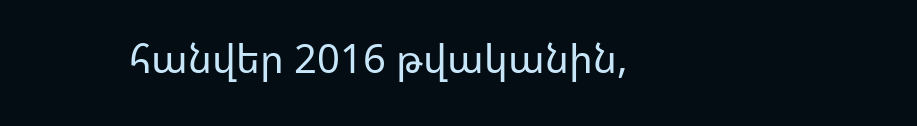հանվեր 2016 թվականին,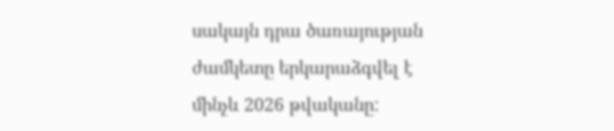սակայն դրա ծառայության ժամկետը երկարաձգվել է մինչև 2026 թվականը: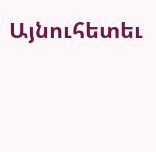Այնուհետեւ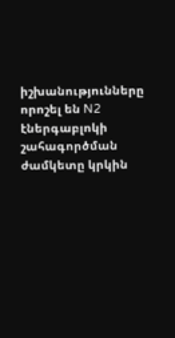իշխանությունները որոշել են N2 էներգաբլոկի շահագործման ժամկետը կրկին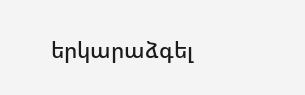երկարաձգել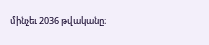մինչեւ 2036 թվականը։